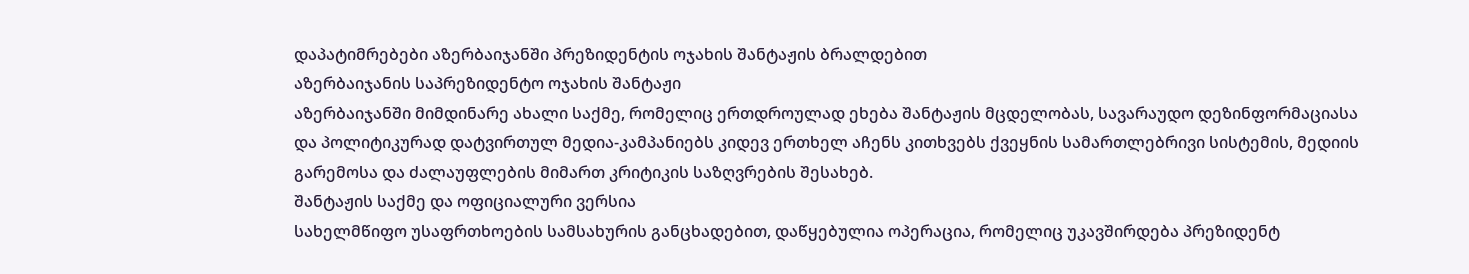დაპატიმრებები აზერბაიჯანში პრეზიდენტის ოჯახის შანტაჟის ბრალდებით
აზერბაიჯანის საპრეზიდენტო ოჯახის შანტაჟი
აზერბაიჯანში მიმდინარე ახალი საქმე, რომელიც ერთდროულად ეხება შანტაჟის მცდელობას, სავარაუდო დეზინფორმაციასა და პოლიტიკურად დატვირთულ მედია-კამპანიებს კიდევ ერთხელ აჩენს კითხვებს ქვეყნის სამართლებრივი სისტემის, მედიის გარემოსა და ძალაუფლების მიმართ კრიტიკის საზღვრების შესახებ.
შანტაჟის საქმე და ოფიციალური ვერსია
სახელმწიფო უსაფრთხოების სამსახურის განცხადებით, დაწყებულია ოპერაცია, რომელიც უკავშირდება პრეზიდენტ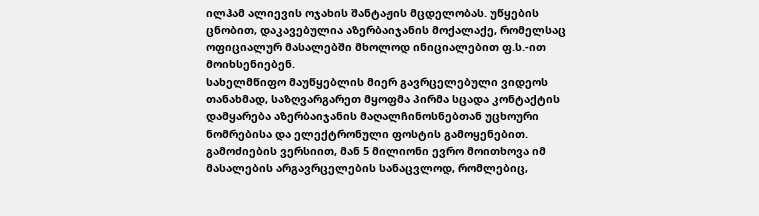ილჰამ ალიევის ოჯახის შანტაჟის მცდელობას. უწყების ცნობით, დაკავებულია აზერბაიჯანის მოქალაქე, რომელსაც ოფიციალურ მასალებში მხოლოდ ინიციალებით ფ.ს.-ით მოიხსენიებენ.
სახელმწიფო მაუწყებლის მიერ გავრცელებული ვიდეოს თანახმად, საზღვარგარეთ მყოფმა პირმა სცადა კონტაქტის დამყარება აზერბაიჯანის მაღალჩინოსნებთან უცხოური ნომრებისა და ელექტრონული ფოსტის გამოყენებით. გამოძიების ვერსიით, მან 5 მილიონი ევრო მოითხოვა იმ მასალების არგავრცელების სანაცვლოდ, რომლებიც,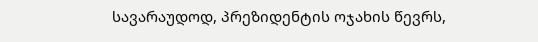სავარაუდოდ, პრეზიდენტის ოჯახის წევრს,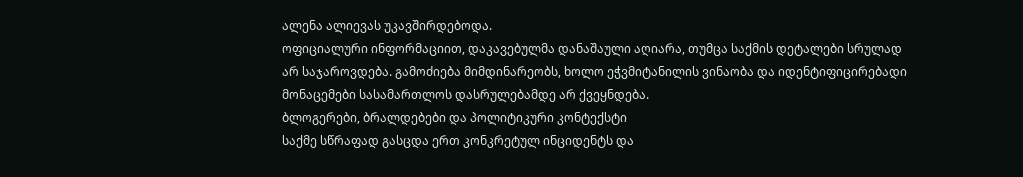ალენა ალიევას უკავშირდებოდა.
ოფიციალური ინფორმაციით, დაკავებულმა დანაშაული აღიარა, თუმცა საქმის დეტალები სრულად არ საჯაროვდება. გამოძიება მიმდინარეობს, ხოლო ეჭვმიტანილის ვინაობა და იდენტიფიცირებადი მონაცემები სასამართლოს დასრულებამდე არ ქვეყნდება.
ბლოგერები, ბრალდებები და პოლიტიკური კონტექსტი
საქმე სწრაფად გასცდა ერთ კონკრეტულ ინციდენტს და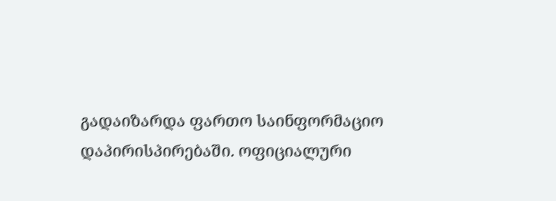გადაიზარდა ფართო საინფორმაციო დაპირისპირებაში. ოფიციალური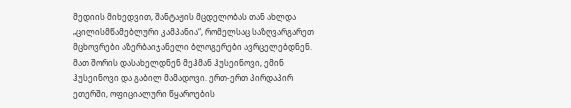მედიის მიხედვით, შანტაჟის მცდელობას თან ახლდა „ცილისმწამებლური კამპანია“, რომელსაც საზღვარგარეთ მცხოვრები აზერბაიჯანელი ბლოგერები ავრცელებდნენ.
მათ შორის დასახელდნენ მეჰმან ჰუსეინოვი, ემინ ჰუსეინოვი და გაბილ მამადოვი. ერთ-ერთ პირდაპირ ეთერში, ოფიციალური წყაროების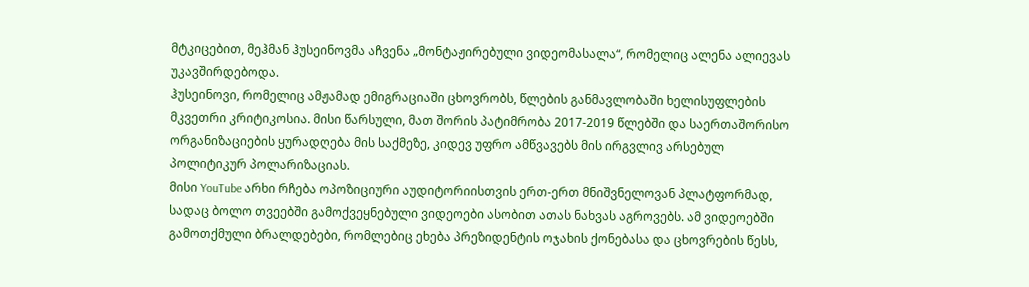მტკიცებით, მეჰმან ჰუსეინოვმა აჩვენა „მონტაჟირებული ვიდეომასალა“, რომელიც ალენა ალიევას უკავშირდებოდა.
ჰუსეინოვი, რომელიც ამჟამად ემიგრაციაში ცხოვრობს, წლების განმავლობაში ხელისუფლების მკვეთრი კრიტიკოსია. მისი წარსული, მათ შორის პატიმრობა 2017-2019 წლებში და საერთაშორისო ორგანიზაციების ყურადღება მის საქმეზე, კიდევ უფრო ამწვავებს მის ირგვლივ არსებულ პოლიტიკურ პოლარიზაციას.
მისი YouTube არხი რჩება ოპოზიციური აუდიტორიისთვის ერთ-ერთ მნიშვნელოვან პლატფორმად, სადაც ბოლო თვეებში გამოქვეყნებული ვიდეოები ასობით ათას ნახვას აგროვებს. ამ ვიდეოებში გამოთქმული ბრალდებები, რომლებიც ეხება პრეზიდენტის ოჯახის ქონებასა და ცხოვრების წესს,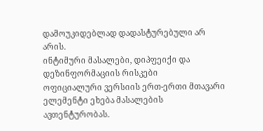დამოუკიდებლად დადასტურებული არ არის.
ინტიმური მასალები, დიპფეიქი და დეზინფორმაციის რისკები
ოფიციალური ვერსიის ერთ-ერთი მთავარი ელემენტი ეხება მასალების ავთენტურობას.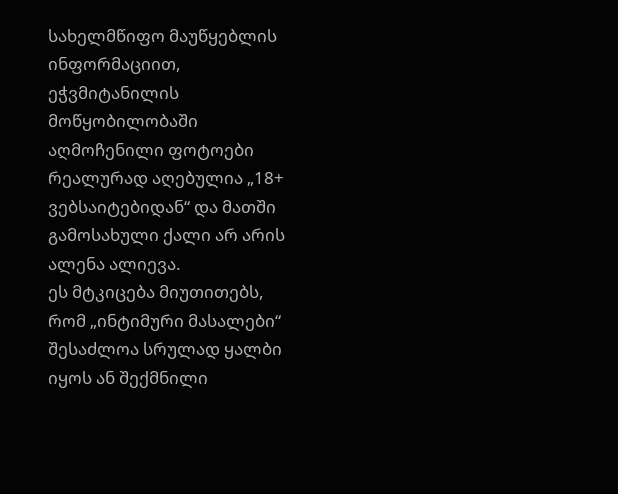სახელმწიფო მაუწყებლის ინფორმაციით, ეჭვმიტანილის მოწყობილობაში აღმოჩენილი ფოტოები რეალურად აღებულია „18+ ვებსაიტებიდან“ და მათში გამოსახული ქალი არ არის ალენა ალიევა.
ეს მტკიცება მიუთითებს, რომ „ინტიმური მასალები“ შესაძლოა სრულად ყალბი იყოს ან შექმნილი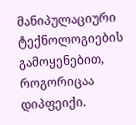მანიპულაციური ტექნოლოგიების გამოყენებით, როგორიცაა დიპფეიქი.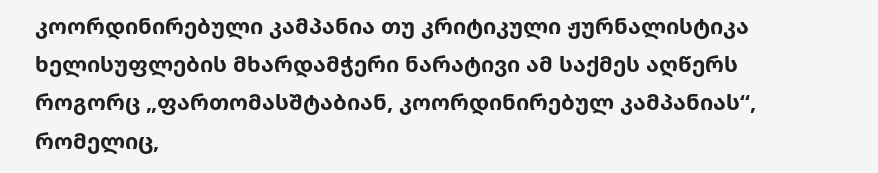კოორდინირებული კამპანია თუ კრიტიკული ჟურნალისტიკა
ხელისუფლების მხარდამჭერი ნარატივი ამ საქმეს აღწერს როგორც „ფართომასშტაბიან, კოორდინირებულ კამპანიას“, რომელიც,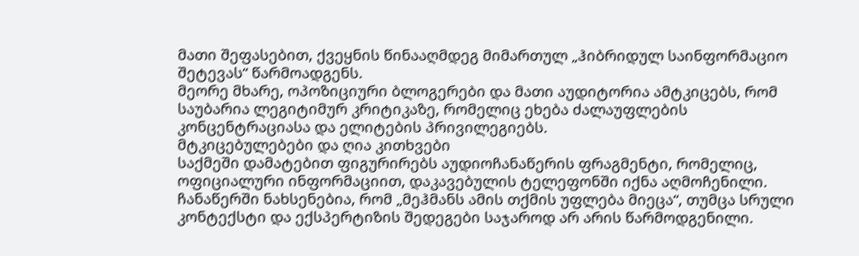მათი შეფასებით, ქვეყნის წინააღმდეგ მიმართულ „ჰიბრიდულ საინფორმაციო შეტევას“ წარმოადგენს.
მეორე მხარე, ოპოზიციური ბლოგერები და მათი აუდიტორია ამტკიცებს, რომ საუბარია ლეგიტიმურ კრიტიკაზე, რომელიც ეხება ძალაუფლების კონცენტრაციასა და ელიტების პრივილეგიებს.
მტკიცებულებები და ღია კითხვები
საქმეში დამატებით ფიგურირებს აუდიოჩანაწერის ფრაგმენტი, რომელიც, ოფიციალური ინფორმაციით, დაკავებულის ტელეფონში იქნა აღმოჩენილი. ჩანაწერში ნახსენებია, რომ „მეჰმანს ამის თქმის უფლება მიეცა“, თუმცა სრული კონტექსტი და ექსპერტიზის შედეგები საჯაროდ არ არის წარმოდგენილი.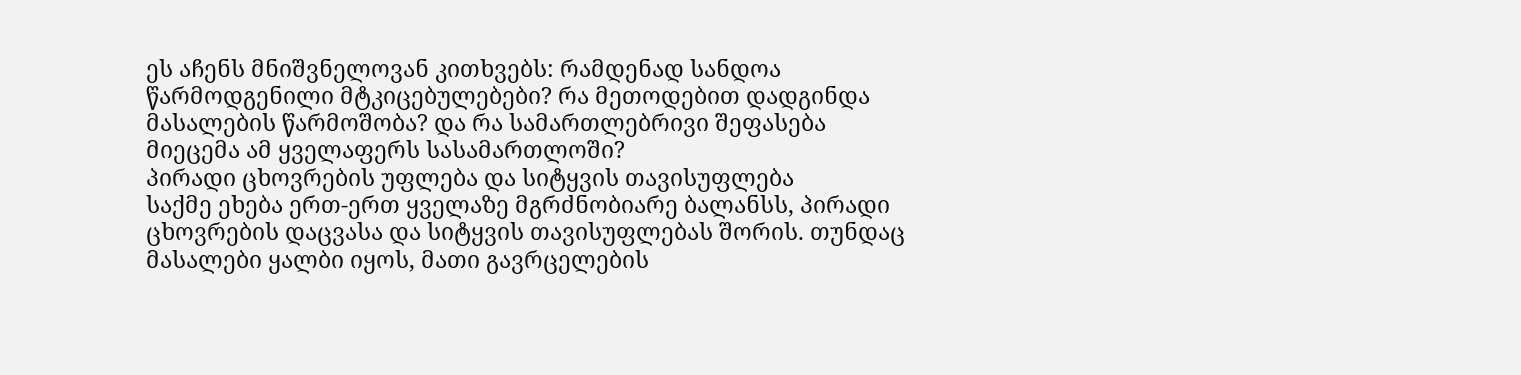ეს აჩენს მნიშვნელოვან კითხვებს: რამდენად სანდოა წარმოდგენილი მტკიცებულებები? რა მეთოდებით დადგინდა მასალების წარმოშობა? და რა სამართლებრივი შეფასება მიეცემა ამ ყველაფერს სასამართლოში?
პირადი ცხოვრების უფლება და სიტყვის თავისუფლება
საქმე ეხება ერთ-ერთ ყველაზე მგრძნობიარე ბალანსს, პირადი ცხოვრების დაცვასა და სიტყვის თავისუფლებას შორის. თუნდაც მასალები ყალბი იყოს, მათი გავრცელების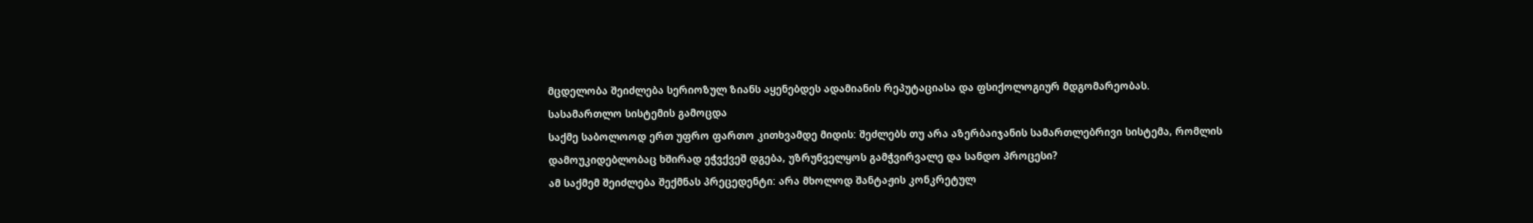მცდელობა შეიძლება სერიოზულ ზიანს აყენებდეს ადამიანის რეპუტაციასა და ფსიქოლოგიურ მდგომარეობას.
სასამართლო სისტემის გამოცდა
საქმე საბოლოოდ ერთ უფრო ფართო კითხვამდე მიდის: შეძლებს თუ არა აზერბაიჯანის სამართლებრივი სისტემა, რომლის დამოუკიდებლობაც ხშირად ეჭვქვეშ დგება, უზრუნველყოს გამჭვირვალე და სანდო პროცესი?
ამ საქმემ შეიძლება შექმნას პრეცედენტი: არა მხოლოდ შანტაჟის კონკრეტულ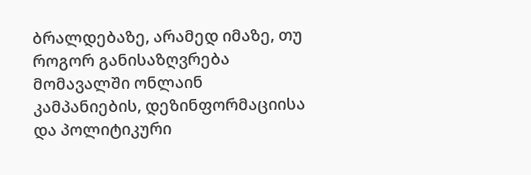ბრალდებაზე, არამედ იმაზე, თუ როგორ განისაზღვრება მომავალში ონლაინ კამპანიების, დეზინფორმაციისა და პოლიტიკური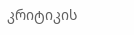კრიტიკის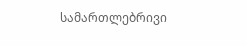სამართლებრივი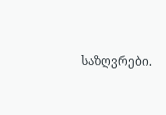საზღვრები.